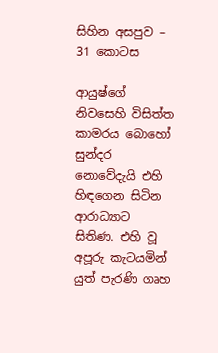සිහින අසපුව – 31 කොටස

ආයුෂ්ගේ නිවසෙහි විසිත්ත කාමරය බොහෝ සුන්දර නොවේදැයි එහි හිඳගෙන සිටින ආරාධ්‍යාට සිතිණ. එහි වූ අපූරු කැටයමින් යුත් පැරණි ගෘහ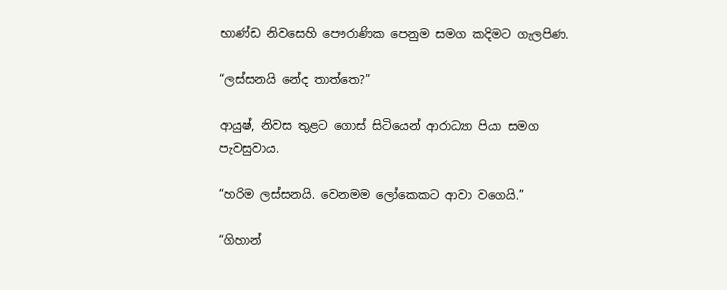භාණ්ඩ නිවසෙහි පෞරාණික පෙනුම සමග කදිමට ගැලපිණ.

“ලස්සනයි නේද තාත්තෙ?”

ආයුෂ්, නිවස තුළට ගොස් සිටියෙන් ආරාධ්‍යා පියා සමග පැවසුවාය.

“හරිම ලස්සනයි. වෙනමම ලෝකෙකට ආවා වගෙයි.”

“ගිහාන්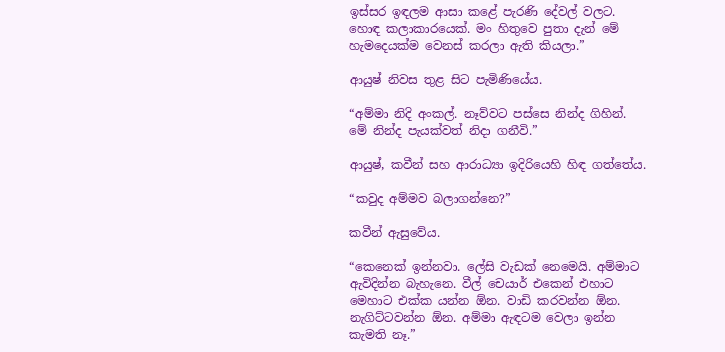ඉස්සර ඉඳලම ආසා කළේ පැරණි දේවල් වලට. හොඳ කලාකාරයෙක්. මං හිතුවෙ පුතා දැන් මේ හැමදෙයක්ම වෙනස් කරලා ඇති කියලා.”

ආයුෂ් නිවස තුළ සිට පැමිණියේය.

“අම්මා නිදි අංකල්. නෑව්වට පස්සෙ නින්ද ගිහින්. මේ නින්ද පැයක්වත් නිදා ගනීවි.”

ආයුෂ්, කවීන් සහ ආරාධ්‍යා ඉදිරියෙහි හිඳ ගත්තේය.

“කවුද අම්මව බලාගන්නෙ?”

කවීන් ඇසුවේය.

“කෙනෙක් ඉන්නවා. ලේසි වැඩක් නෙමෙයි. අම්මාට ඇවිදින්න බැහැනෙ. වීල් චෙයාර් එකෙන් එහාට මෙහාට එක්ක යන්න ඕන. වාඩි කරවන්න ඕන. නැගිට්ටවන්න ඕන. අම්මා ඇඳටම වෙලා ඉන්න කැමති නෑ.”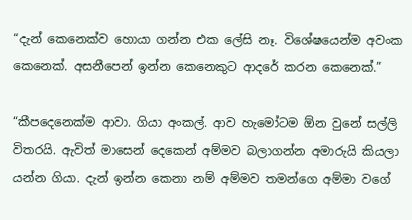“දැන් කෙනෙක්ව හොයා ගන්න එක ලේසි නෑ. විශේෂයෙන්ම අවංක කෙනෙක්. අසනීපෙන් ඉන්න කෙනෙකුට ආදරේ කරන කෙනෙක්.”

“කීපදෙනෙක්ම ආවා. ගියා අංකල්. ආව හැමෝටම ඕන වුනේ සල්ලි විතරයි. ඇවිත් මාසෙන් දෙකෙන් අම්මව බලාගන්න අමාරුයි කියලා යන්න ගියා. දැන් ඉන්න කෙනා නම් අම්මව තමන්ගෙ අම්මා වගේ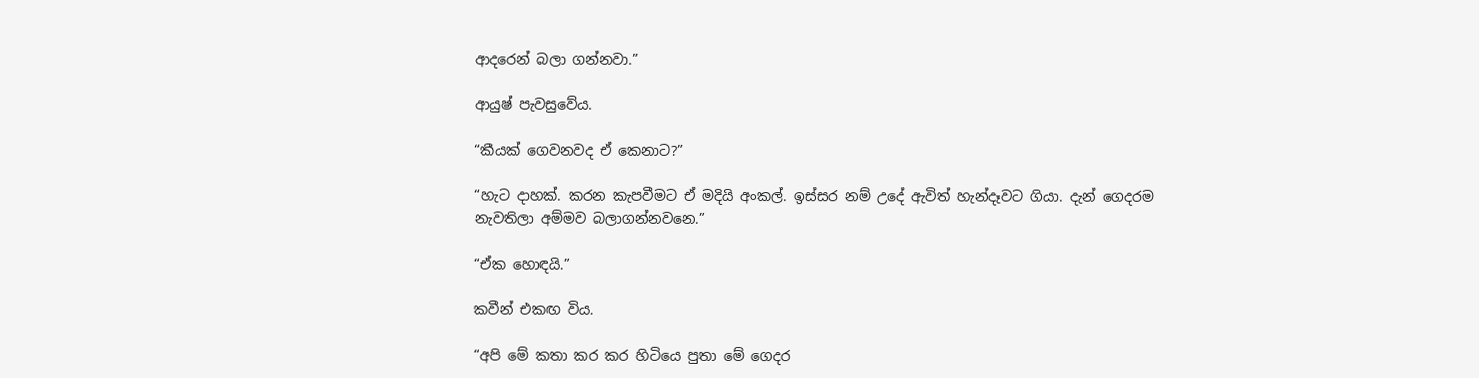ආදරෙන් බලා ගන්නවා.”

ආයුෂ් පැවසුවේය.

“කීයක් ගෙවනවද ඒ කෙනාට?”

“හැට දාහක්. කරන කැපවීමට ඒ මදියි අංකල්. ඉස්සර නම් උදේ ඇවිත් හැන්දෑවට ගියා. දැන් ගෙදරම නැවතිලා අම්මව බලාගන්නවනෙ.”

“ඒක හොඳයි.”

කවීන් එකඟ විය.

“අපි මේ කතා කර කර හිටියෙ පුතා මේ ගෙදර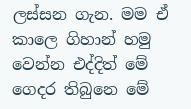ලස්සන ගැන. මම ඒ කාලෙ ගිහාන් හමු වෙන්න එද්දිත් මේ ගෙදර තිබුනෙ මේ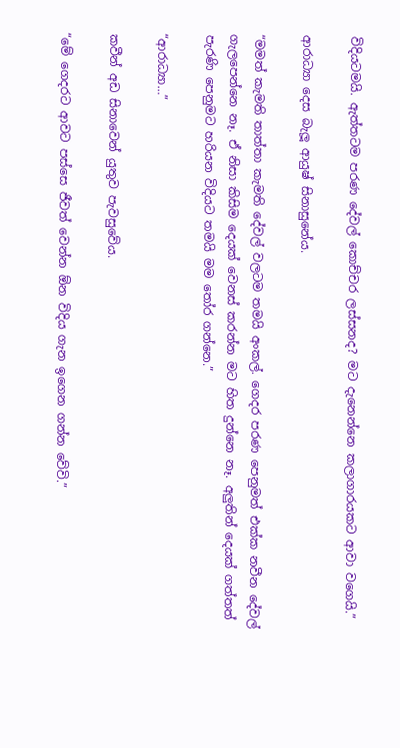විදියටමයි. ඇත්තටම පරණ දේවල් කොච්චර ලස්සනද? මට දැනෙන්නෙ කලාගාරයකට ආවා වගෙයි.”

ආරාධ්‍යා දෙස බැලූ ආයුෂ් සිනාසුනේය.

“මමත් කැමති තාත්තා කැමති දේවල් වලටම තමයි අංකල්. ගෙදර පරණ පෙනුමත් එක්ක නවීන දේවල් ගැලපෙන්නෙ නෑ. ඒ නිසා කිසිම දෙයක් වෙනස් කරන්න මට හිත දුන්නෙ නෑ. අලුතින් දෙයක් ගත්තත් පැරණි පෙනුමට හරියන විදියට තමයි මම තෝර ගන්නෙ.”

“ආරාධ්‍යා…”

කවීන් අඩ සිනාවෙන් යුතුව පැවසුවේය.

“මේ ගෙදරට ආවට පස්සෙ ජීවත් වෙන්න ඕන විදිය ගැන ඉගෙන ගන්න වේවි.”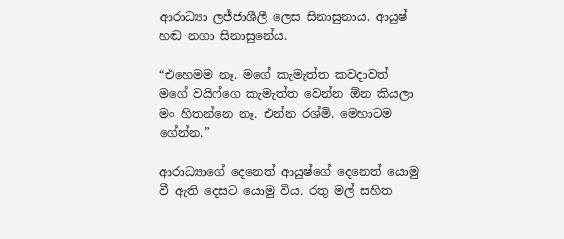ආරාධ්‍යා ලජ්ජාශීලී ලෙස සිනාසුනාය. ආයුෂ් හඬ නගා සිනාසුනේය.

“එහෙමම නෑ. මගේ කැමැත්ත කවදාවත් මගේ වයිෆ්ගෙ කැමැත්ත වෙන්න ඕන කියලා මං හිතන්නෙ නෑ. එන්න රශ්මි. මෙහාටම ගේන්න.”

ආරාධ්‍යාගේ දෙනෙත් ආයුෂ්ගේ දෙනෙත් යොමු වී ඇති දෙසට යොමු විය. රතු මල් සහිත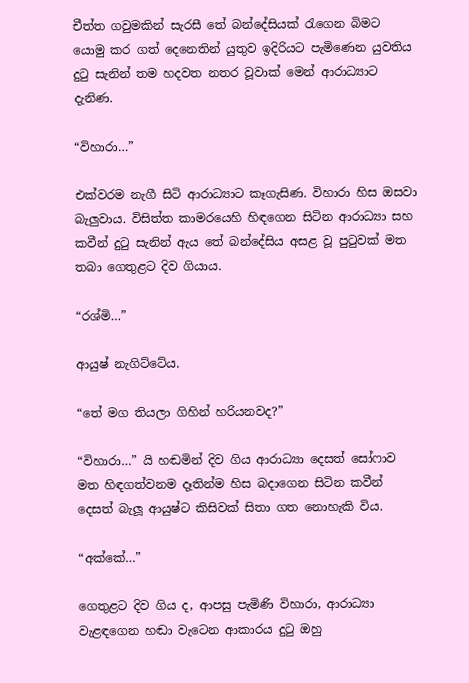චීත්ත ගවුමකින් සැරසී තේ බන්දේසියක් රැගෙන බිමට යොමු කර ගත් දෙනෙතින් යුතුව ඉදිරියට පැමිණෙන යුවතිය දුටු සැනින් තම හදවත නතර වූවාක් මෙන් ආරාධ්‍යාට දැනිණ.

“විහාරා…”

එක්වරම නැගී සිටි ආරාධ්‍යාට කෑගැසිණ. විහාරා හිස ඔසවා බැලුවාය. විසිත්ත කාමරයෙහි හිඳගෙන සිටින ආරාධ්‍යා සහ කවීන් දුටු සැනින් ඇය තේ බන්දේසිය අසළ වූ පුටුවක් මත තබා ගෙතුළට දිව ගියාය.

“රශ්මි…”

ආයුෂ් නැගිට්ටේය.

“තේ මග තියලා ගිහින් හරියනවද?”

“විහාරා…” යි හඬමින් දිව ගිය ආරාධ්‍යා දෙසත් සෝෆාව මත හිඳගත්වනම දෑතින්ම හිස බදාගෙන සිටින කවීන් දෙසත් බැලූ ආයුෂ්ට කිසිවක් සිතා ගත නොහැකි විය.

“අක්කේ…”

ගෙතුළට දිව ගිය ද, ආපසු පැමිණි විහාරා, ආරාධ්‍යා වැළඳගෙන හඬා වැටෙන ආකාරය දුටු ඔහු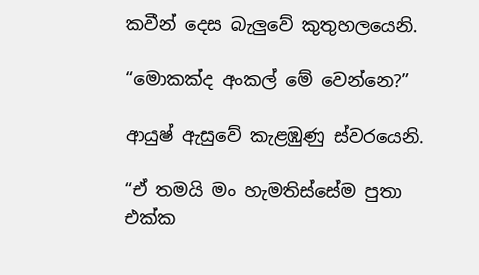කවීන් දෙස බැලුවේ කුතුහලයෙනි.

“මොකක්ද අංකල් මේ වෙන්නෙ?”

ආයුෂ් ඇසුවේ කැළඹුණු ස්වරයෙනි.

“ඒ තමයි මං හැමතිස්සේම පුතා එක්ක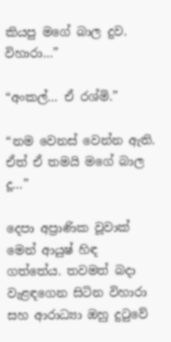කියපු මගේ බාල දුව. විහාරා…”

“අංකල්… ඒ රශ්මි.”

“නම වෙනස් වෙන්න ඇති. ඒත් ඒ තමයි මගේ බාල දූ…”

දෙපා අප්‍රාණික වූවාක් මෙන් ආයුෂ් හිඳ ගත්තේය. තවමත් බදා වැළඳගෙන සිටින විහාරා සහ ආරාධ්‍යා ඔහු දුටුවේ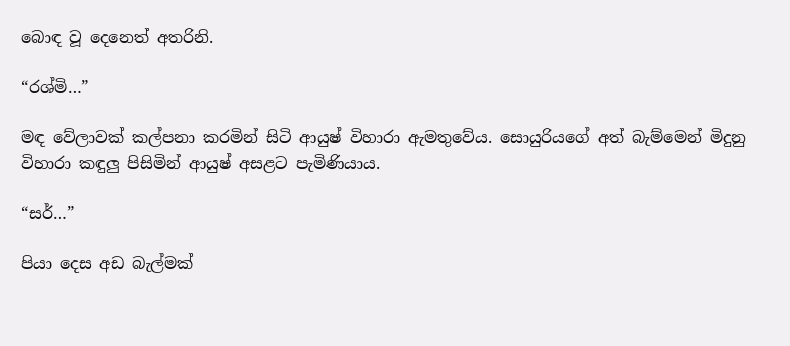බොඳ වූ දෙනෙත් අතරිනි.

“රශ්මි…”

මඳ වේලාවක් කල්පනා කරමින් සිටි ආයුෂ් විහාරා ඇමතුවේය. සොයුරියගේ අත් බැම්මෙන් මිදුනු විහාරා කඳුලු පිසිමින් ආයුෂ් අසළට පැමිණියාය.

“සර්…”

පියා දෙස අඩ බැල්මක්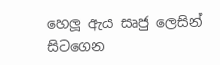හෙලූ ඇය සෘජු ලෙසින් සිටගෙන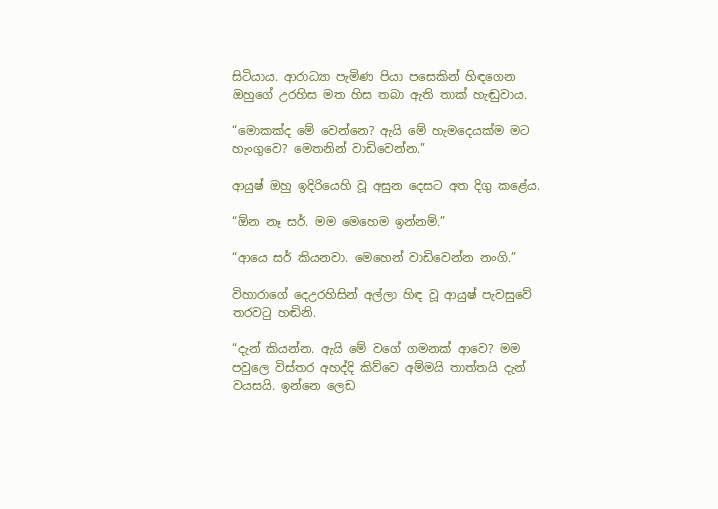සිටියාය. ආරාධ්‍යා පැමිණ පියා පසෙකින් හිඳගෙන ඔහුගේ උරහිස මත හිස තබා ඇති තාක් හැඬුවාය.

“මොකක්ද මේ වෙන්නෙ? ඇයි මේ හැමදෙයක්ම මට හැංගුවෙ? මෙතනින් වාඩිවෙන්න.”

ආයුෂ් ඔහු ඉදිරියෙහි වූ අසුන දෙසට අත දිගු කළේය.

“ඕන නෑ සර්. මම මෙහෙම ඉන්නම්.”

“ආයෙ සර් කියනවා. මෙහෙන් වාඩිවෙන්න නංගි.”

විහාරාගේ දෙඋරහිසින් අල්ලා හිඳ වූ ආයුෂ් පැවසුවේ තරවටු හඬිනි.

“දැන් කියන්න. ඇයි මේ වගේ ගමනක් ආවෙ? මම පවුලෙ විස්තර අහද්දි කිව්වෙ අම්මයි තාත්තයි දැන් වයසයි. ඉන්නෙ ලෙඩ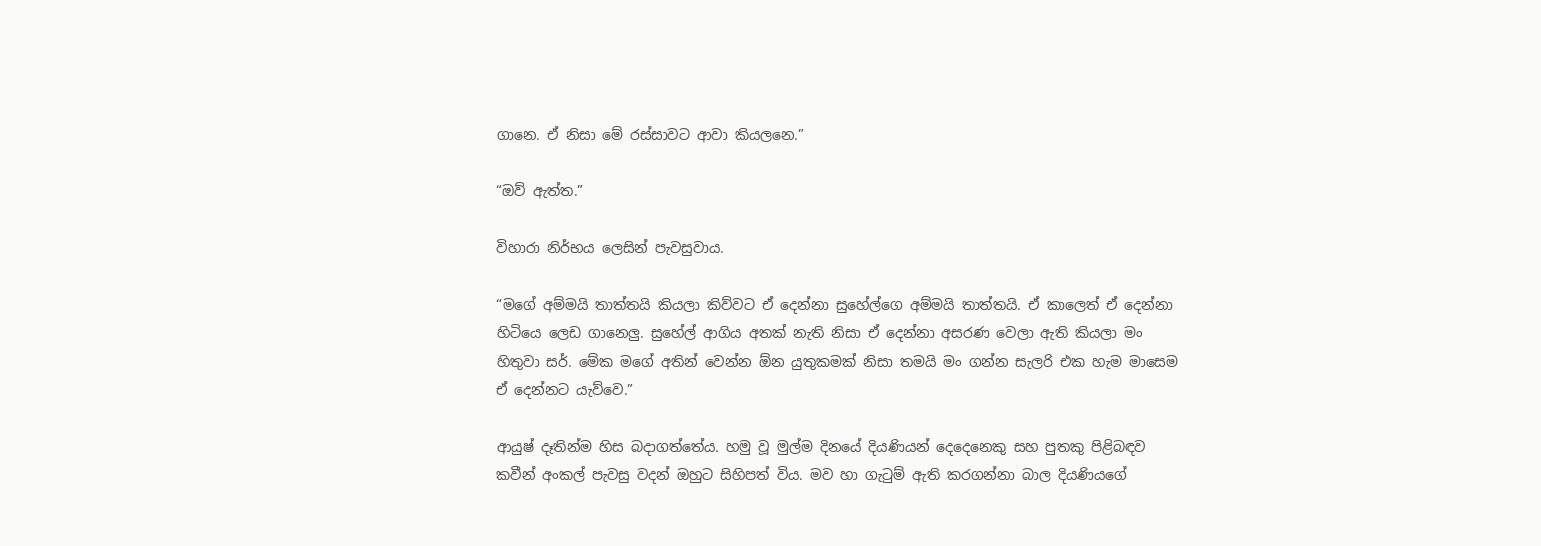ගානෙ. ඒ නිසා මේ රස්සාවට ආවා කියලනෙ.”

“ඔව් ඇත්ත.”

විහාරා නිර්භය ලෙසින් පැවසුවාය.

“මගේ අම්මයි තාත්තයි කියලා කිව්වට ඒ දෙන්නා සුහේල්ගෙ අම්මයි තාත්තයි. ඒ කාලෙත් ඒ දෙන්නා හිටියෙ ලෙඩ ගානෙලු. සුහේල් ආගිය අතක් නැති නිසා ඒ දෙන්නා අසරණ වෙලා ඇති කියලා මං හිතුවා සර්. මේක මගේ අතින් වෙන්න ඕන යුතුකමක් නිසා තමයි මං ගන්න සැලරි එක හැම මාසෙම ඒ දෙන්නට යැව්වෙ.”

ආයුෂ් දෑතින්ම හිස බදාගත්තේය. හමු වූ මුල්ම දිනයේ දියණියන් දෙදෙනෙකු සහ පුතකු පිළිබඳව කවීන් අංකල් පැවසු වදන් ඔහුට සිහිපත් විය. මව හා ගැටුම් ඇති කරගන්නා බාල දියණියගේ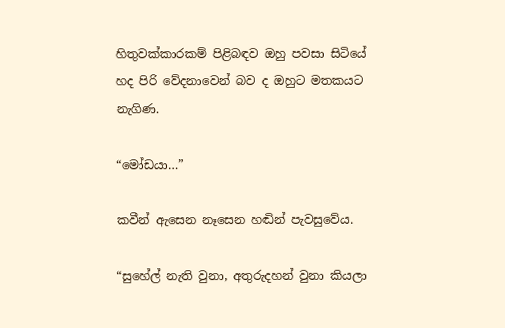හිතුවක්කාරකම් පිළිබඳව ඔහු පවසා සිටියේ හද පිරි වේදනාවෙන් බව ද ඔහුට මතකයට නැගිණ.

“මෝඩයා…”

කවීන් ඇසෙන නෑසෙන හඬින් පැවසුවේය.

“සුහේල් නැති වුනා, අතුරුදහන් වුනා කියලා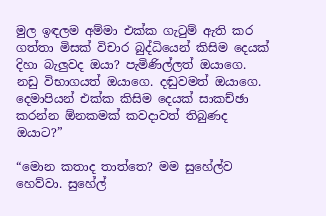මුල ඉඳලම අම්මා එක්ක ගැටුම් ඇති කර ගත්තා මිසක් විචාර බුද්ධියෙන් කිසිම දෙයක් දිහා බැලුවද ඔයා? පැමිණිල්ලත් ඔයාගෙ. නඩු විභාගයත් ඔයාගෙ. දඬුවමත් ඔයාගෙ. දෙමාපියන් එක්ක කිසිම දෙයක් සාකච්ඡා කරන්න ඕනකමක් කවදාවත් තිබුණද ඔයාට?”

“මොන කතාද තාත්තෙ? මම සුහේල්ව හෙව්වා. සුහේල්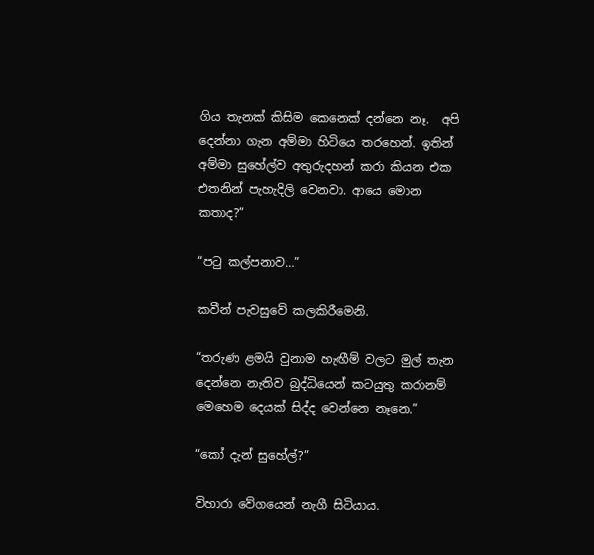ගිය තැනක් කිසිම කෙනෙක් දන්නෙ නෑ.  අපි දෙන්නා ගැන අම්මා හිටියෙ තරහෙන්. ඉතින් අම්මා සුහේල්ව අතුරුදහන් කරා කියන එක එතනින් පැහැදිලි වෙනවා. ආයෙ මොන කතාද?”

“පටු කල්පනාව…”

කවීන් පැවසුවේ කලකිරීමෙනි.

“තරුණ ළමයි වුනාම හැඟීම් වලට මුල් තැන දෙන්නෙ නැතිව බුද්ධියෙන් කටයුතු කරානම් මෙහෙම දෙයක් සිද්ද වෙන්නෙ නෑනෙ.”

“කෝ දැන් සුහේල්?”

විහාරා වේගයෙන් නැගී සිටියාය.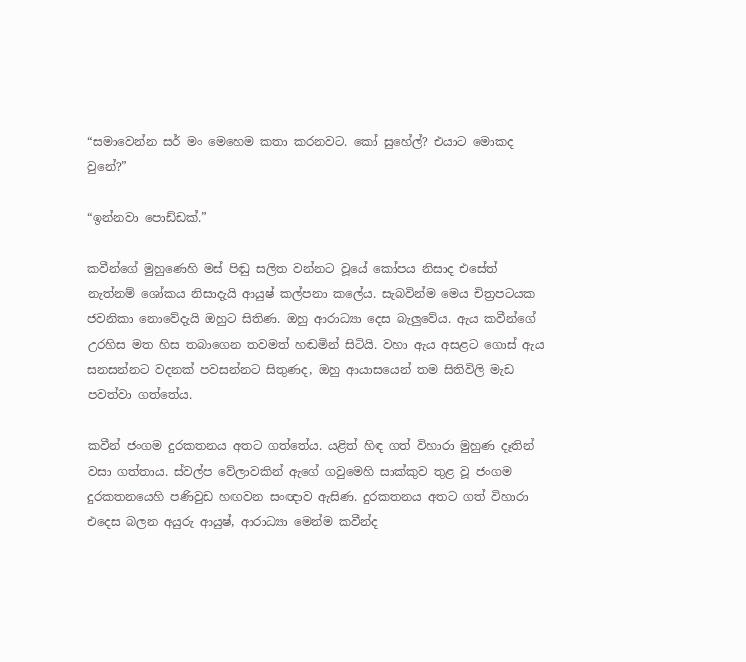“සමාවෙන්න සර් මං මෙහෙම කතා කරනවට. කෝ සුහේල්? එයාට මොකද වුනේ?”

“ඉන්නවා පොඩ්ඩක්.”

කවීන්ගේ මුහුණෙහි මස් පිඬු සලිත වන්නට වූයේ කෝපය නිසාද එසේත් නැත්නම් ශෝකය නිසාදැයි ආයුෂ් කල්පනා කලේය. සැබවින්ම මෙය චිත්‍රපටයක ජවනිකා නොවේදැයි ඔහුට සිතිණ. ඔහු ආරාධ්‍යා දෙස බැලුවේය. ඇය කවීන්ගේ උරහිස මත හිස තබාගෙන තවමත් හඬමින් සිටියි. වහා ඇය අසළට ගොස් ඇය සනසන්නට වදනක් පවසන්නට සිතුණද, ඔහු ආයාසයෙන් තම සිතිවිලි මැඩ පවත්වා ගත්තේය.

කවීන් ජංගම දුරකතනය අතට ගත්තේය. යළිත් හිඳ ගත් විහාරා මුහුණ දෑතින් වසා ගත්තාය. ස්වල්ප වේලාවකින් ඇගේ ගවුමෙහි සාක්කුව තුළ වූ ජංගම දුරකතනයෙහි පණිවුඩ හඟවන සංඥාව ඇසිණ. දුරකතනය අතට ගත් විහාරා එදෙස බලන අයුරු ආයුෂ්, ආරාධ්‍යා මෙන්ම කවීන්ද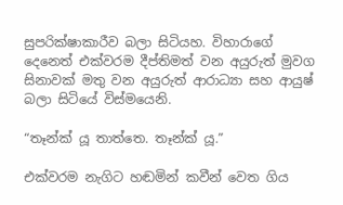සුපරික්ෂාකාරීව බලා සිටියහ. විහාරාගේ දෙනෙත් එක්වරම දීප්තිමත් වන අයුරුත් මුවග සිනාවක් මතු වන අයුරුත් ආරාධ්‍යා සහ ආයුෂ් බලා සිටියේ විස්මයෙනි.

“තෑන්ක් යූ තාත්තෙ. තෑන්ක් යූ.”

එක්වරම නැගිට හඬමින් කවීන් වෙත ගිය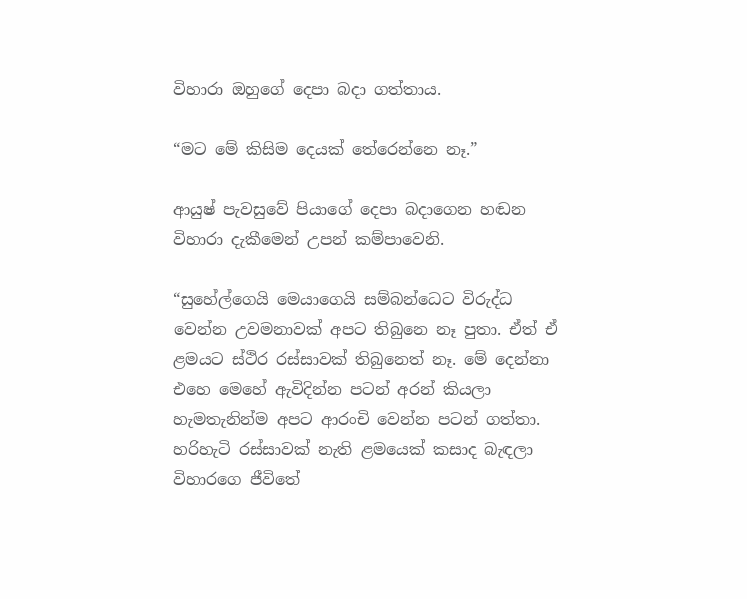විහාරා ඔහුගේ දෙපා බදා ගත්තාය.

“මට මේ කිසිම දෙයක් තේරෙන්නෙ නෑ.”

ආයුෂ් පැවසුවේ පියාගේ දෙපා බදාගෙන හඬන විහාරා දැකීමෙන් උපන් කම්පාවෙනි.

“සුහේල්ගෙයි මෙයාගෙයි සම්බන්ධෙට විරුද්ධ වෙන්න උවමනාවක් අපට තිබුනෙ නෑ පුතා. ඒත් ඒ ළමයට ස්ථිර රස්සාවක් තිබුනෙත් නෑ. මේ දෙන්නා එහෙ මෙහේ ඇවිදින්න පටන් අරන් කියලා හැමතැනින්ම අපට ආරංචි වෙන්න පටන් ගත්තා. හරිහැටි රස්සාවක් නැති ළමයෙක් කසාද බැඳලා විහාරගෙ ජීවිතේ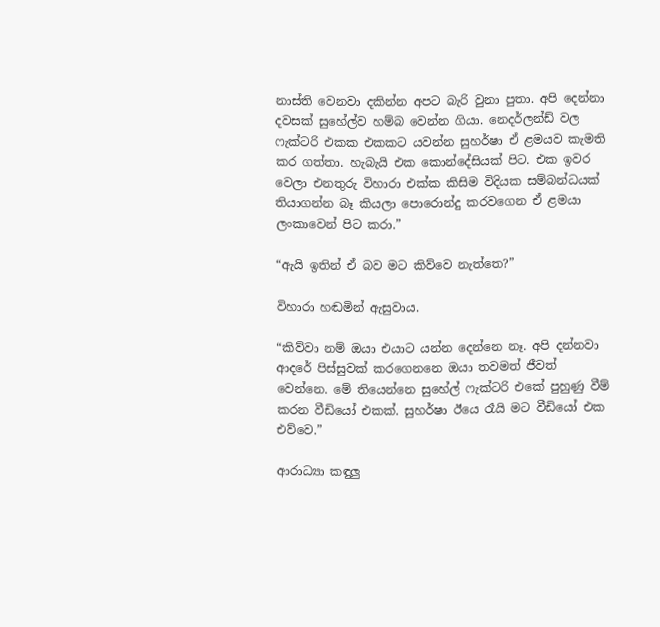නාස්ති වෙනවා දකින්න අපට බැරි වුනා පුතා. අපි දෙන්නා දවසක් සුහේල්ව හම්බ වෙන්න ගියා. නෙදර්ලන්ඩ් වල ෆැක්ටරි එකක එකකට යවන්න සුහර්ෂා ඒ ළමයව කැමති කර ගත්තා. හැබැයි එක කොන්දේසියක් පිට. එක ඉවර වෙලා එනතුරු විහාරා එක්ක කිසිම විදියක සම්බන්ධයක් තියාගන්න බෑ කියලා පොරොන්දු කරවගෙන ඒ ළමයා ලංකාවෙන් පිට කරා.”

“ඇයි ඉතින් ඒ බව මට කිව්වෙ නැත්තෙ?”

විහාරා හඬමින් ඇසුවාය.

“කිව්වා නම් ඔයා එයාට යන්න දෙන්නෙ නෑ. අපි දන්නවා ආදරේ පිස්සුවක් කරගෙනනෙ ඔයා තවමත් ජීවත් වෙන්නෙ. මේ තියෙන්නෙ සුහේල් ෆැක්ටරි එකේ පුහුණු වීම් කරන වීඩියෝ එකක්. සුහර්ෂා ඊයෙ රෑයි මට වීඩියෝ එක එව්වෙ.”

ආරාධ්‍යා කඳුලු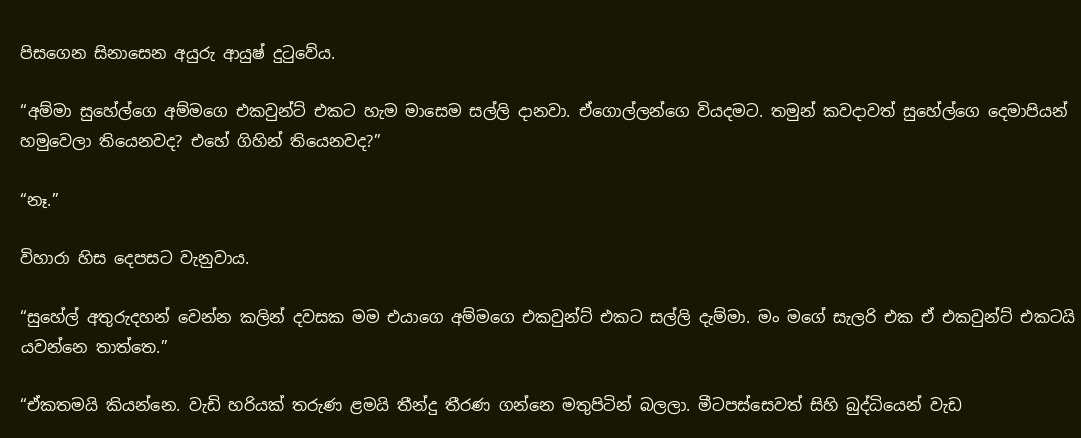පිසගෙන සිනාසෙන අයුරු ආයුෂ් දුටුවේය.

“අම්මා සුහේල්ගෙ අම්මගෙ එකවුන්ට් එකට හැම මාසෙම සල්ලි දානවා. ඒගොල්ලන්ගෙ වියදමට. තමුන් කවදාවත් සුහේල්ගෙ දෙමාපියන් හමුවෙලා තියෙනවද? එහේ ගිහින් තියෙනවද?”

“නෑ.”

විහාරා හිස දෙපසට වැනුවාය.

“සුහේල් අතුරුදහන් වෙන්න කලින් දවසක මම එයාගෙ අම්මගෙ එකවුන්ට් එකට සල්ලි දැම්මා. මං මගේ සැලරි එක ඒ එකවුන්ට් එකටයි යවන්නෙ තාත්තෙ.”

“ඒකතමයි කියන්නෙ. වැඩි හරියක් තරුණ ළමයි තීන්දු තීරණ ගන්නෙ මතුපිටින් බලලා. මීටපස්සෙවත් සිහි බුද්ධියෙන් වැඩ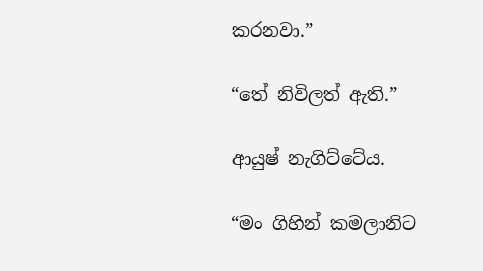කරනවා.”

“තේ නිවිලත් ඇති.”

ආයුෂ් නැගිට්ටේය.

“මං ගිහින් කමලානිට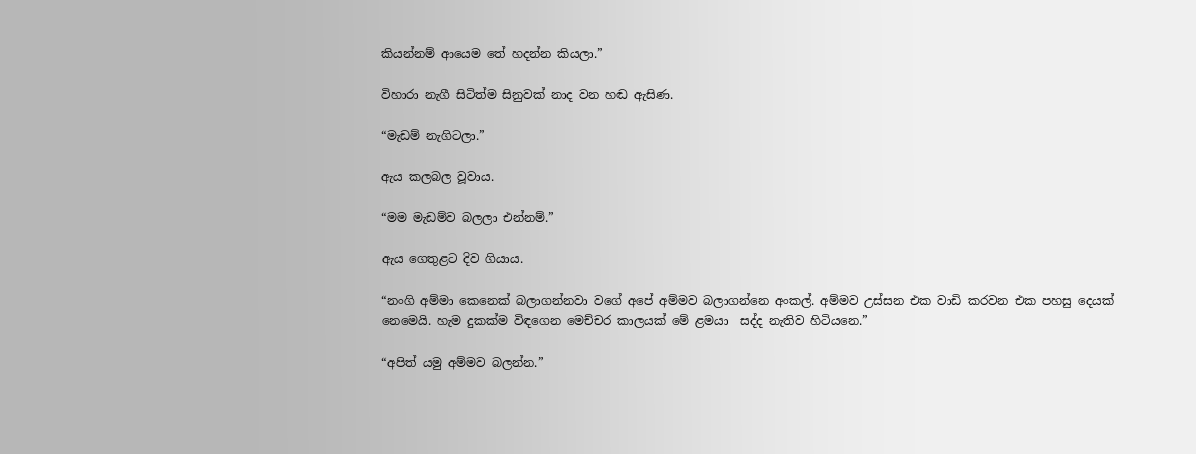කියන්නම් ආයෙම තේ හදන්න කියලා.”

විහාරා නැගී සිටිත්ම සිනුවක් නාද වන හඬ ඇසිණ.

“මැඩම් නැගිටලා.”

ඇය කලබල වූවාය.

“මම මැඩම්ව බලලා එන්නම්.”

ඇය ගෙතුළට දිව ගියාය.

“නංගි අම්මා කෙනෙක් බලාගන්නවා වගේ අපේ අම්මව බලාගන්නෙ අංකල්. අම්මව උස්සන එක වාඩි කරවන එක පහසු දෙයක් නෙමෙයි. හැම දුකක්ම විඳගෙන මෙච්චර කාලයක් මේ ළමයා  සද්ද නැතිව හිටියනෙ.”

“අපිත් යමු අම්මව බලන්න.”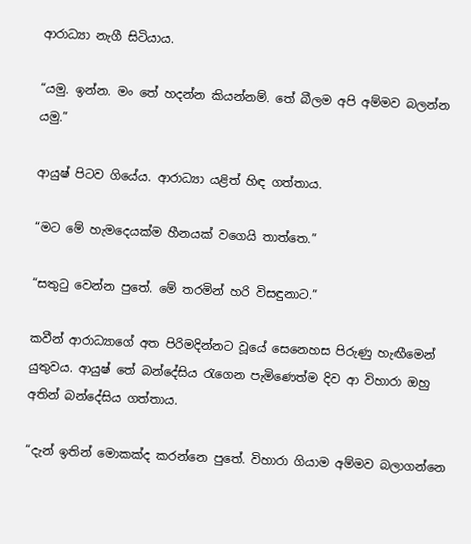ආරාධ්‍යා නැගී සිටියාය.

“යමු. ඉන්න. මං තේ හදන්න කියන්නම්. තේ බීලම අපි අම්මව බලන්න යමු.”

ආයුෂ් පිටව ගියේය. ආරාධ්‍යා යළිත් හිඳ ගත්තාය.

“මට මේ හැමදෙයක්ම හීනයක් වගෙයි තාත්තෙ.”

“සතුටු වෙන්න පුතේ. මේ තරමින් හරි විසඳුනාට.”

කවීන් ආරාධ්‍යාගේ අත පිරිමදින්නට වූයේ සෙනෙහස පිරුණු හැඟීමෙන් යුතුවය. ආයුෂ් තේ බන්දේසිය රැගෙන පැමිණෙත්ම දිව ආ විහාරා ඔහු අතින් බන්දේසිය ගත්තාය.

“දැන් ඉතින් මොකක්ද කරන්නෙ පුතේ. විහාරා ගියාම අම්මව බලාගන්නෙ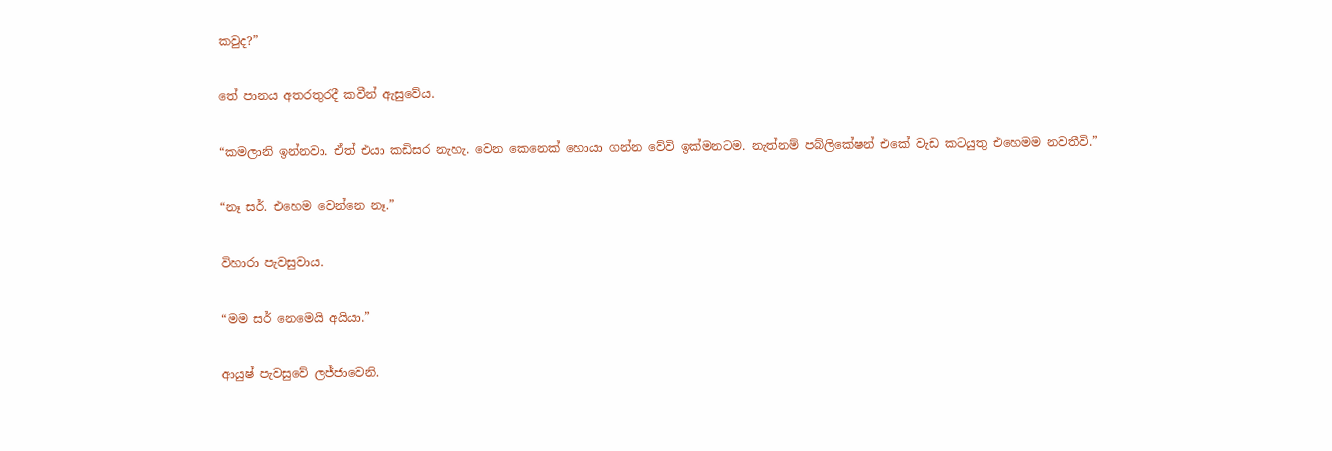කවුද?”

තේ පානය අතරතුරදී කවීන් ඇසුවේය.

“කමලානි ඉන්නවා. ඒත් එයා කඩිසර නැහැ. වෙන කෙනෙක් හොයා ගන්න වේවි ඉක්මනටම. නැත්නම් පබ්ලිකේෂන් එකේ වැඩ කටයුතු එහෙමම නවතීවි.”

“නෑ සර්. එහෙම වෙන්නෙ නෑ.”

විහාරා පැවසුවාය.

“මම සර් නෙමෙයි අයියා.”

ආයුෂ් පැවසුවේ ලජ්ජාවෙනි.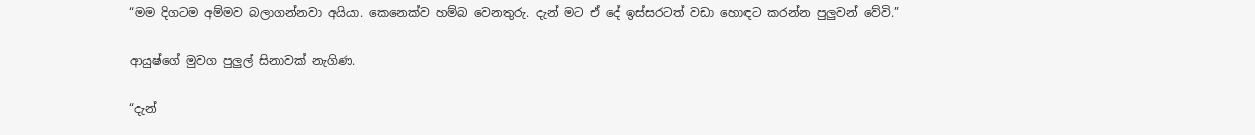“මම දිගටම අම්මව බලාගන්නවා අයියා. කෙනෙක්ව හම්බ වෙනතුරු. දැන් මට ඒ දේ ඉස්සරටත් වඩා හොඳට කරන්න පුලුවන් වේවි.”

ආයුෂ්ගේ මුවග පුලුල් සිනාවක් නැගිණ.

“දැන්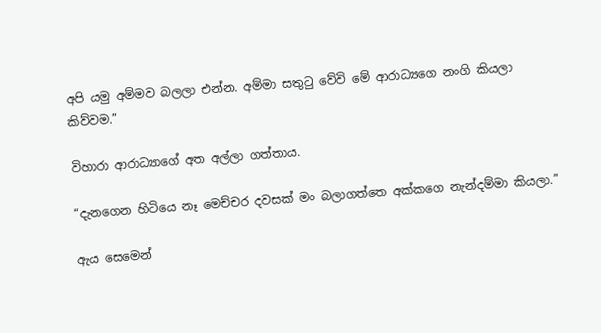අපි යමු අම්මව බලලා එන්න. අම්මා සතුටු වේවි මේ ආරාධ්‍යගෙ නංගි කියලා කිව්වම.”

විහාරා ආරාධ්‍යාගේ අත අල්ලා ගත්තාය.

“දැනගෙන හිටියෙ නෑ මෙච්චර දවසක් මං බලාගත්තෙ අක්කගෙ නැන්දම්මා කියලා.”

ඇය සෙමෙන්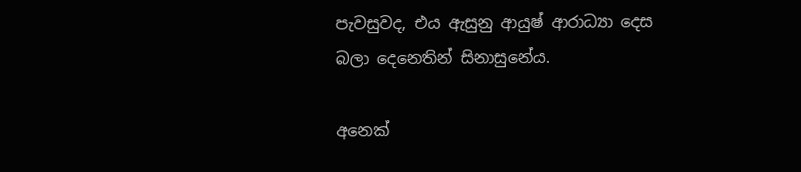පැවසුවද, එය ඇසුනු ආයුෂ් ආරාධ්‍යා දෙස බලා දෙනෙතින් සිනාසුනේය.

අනෙක්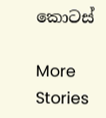කොටස්

More Stories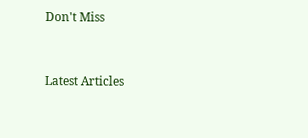Don't Miss


Latest Articles